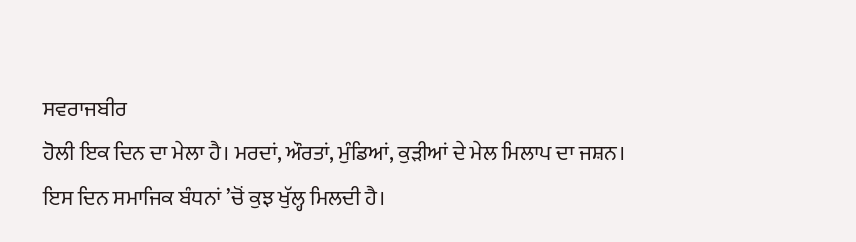ਸਵਰਾਜਬੀਰ
ਹੋਲੀ ਇਕ ਦਿਨ ਦਾ ਮੇਲਾ ਹੈ। ਮਰਦਾਂ, ਔਰਤਾਂ, ਮੁੰਡਿਆਂ, ਕੁੜੀਆਂ ਦੇ ਮੇਲ ਮਿਲਾਪ ਦਾ ਜਸ਼ਨ। ਇਸ ਦਿਨ ਸਮਾਜਿਕ ਬੰਧਨਾਂ ’ਚੋਂ ਕੁਝ ਖੁੱਲ੍ਹ ਮਿਲਦੀ ਹੈ।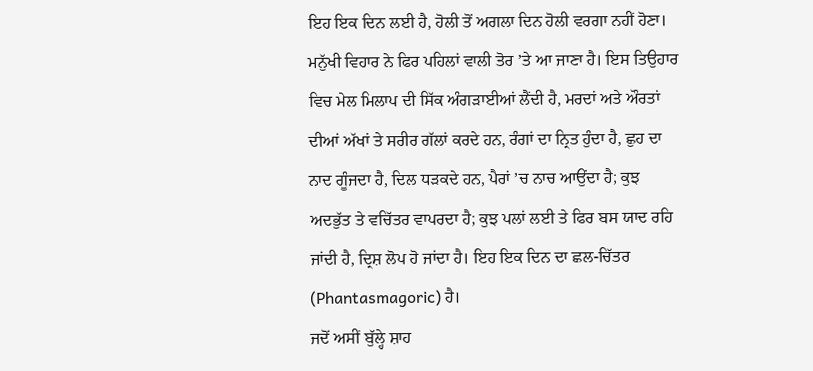ਇਹ ਇਕ ਦਿਨ ਲਈ ਹੈ, ਹੋਲੀ ਤੋਂ ਅਗਲਾ ਦਿਨ ਹੋਲੀ ਵਰਗਾ ਨਹੀਂ ਹੋਣਾ। ਮਨੁੱਖੀ ਵਿਹਾਰ ਨੇ ਫਿਰ ਪਹਿਲਾਂ ਵਾਲੀ ਤੋਰ ’ਤੇ ਆ ਜਾਣਾ ਹੈ। ਇਸ ਤਿਉਹਾਰ ਵਿਚ ਮੇਲ ਮਿਲਾਪ ਦੀ ਸਿੱਕ ਅੰਗੜਾਈਆਂ ਲੈਂਦੀ ਹੈ, ਮਰਦਾਂ ਅਤੇ ਔਰਤਾਂ ਦੀਆਂ ਅੱਖਾਂ ਤੇ ਸਰੀਰ ਗੱਲਾਂ ਕਰਦੇ ਹਨ, ਰੰਗਾਂ ਦਾ ਨ੍ਰਿਤ ਹੁੰਦਾ ਹੈ, ਛੁਹ ਦਾ ਨਾਦ ਗੂੰਜਦਾ ਹੈ, ਦਿਲ ਧੜਕਦੇ ਹਨ, ਪੈਰਾਂ ’ਚ ਨਾਚ ਆਉਂਦਾ ਹੈ; ਕੁਝ ਅਦਭੁੱਤ ਤੇ ਵਚਿੱਤਰ ਵਾਪਰਦਾ ਹੈ; ਕੁਝ ਪਲਾਂ ਲਈ ਤੇ ਫਿਰ ਬਸ ਯਾਦ ਰਹਿ ਜਾਂਦੀ ਹੈ, ਦ੍ਰਿਸ਼ ਲੋਪ ਹੋ ਜਾਂਦਾ ਹੈ। ਇਹ ਇਕ ਦਿਨ ਦਾ ਛਲ-ਚਿੱਤਰ (Phantasmagoric) ਹੈ।
ਜਦੋਂ ਅਸੀਂ ਬੁੱਲ੍ਹੇ ਸ਼ਾਹ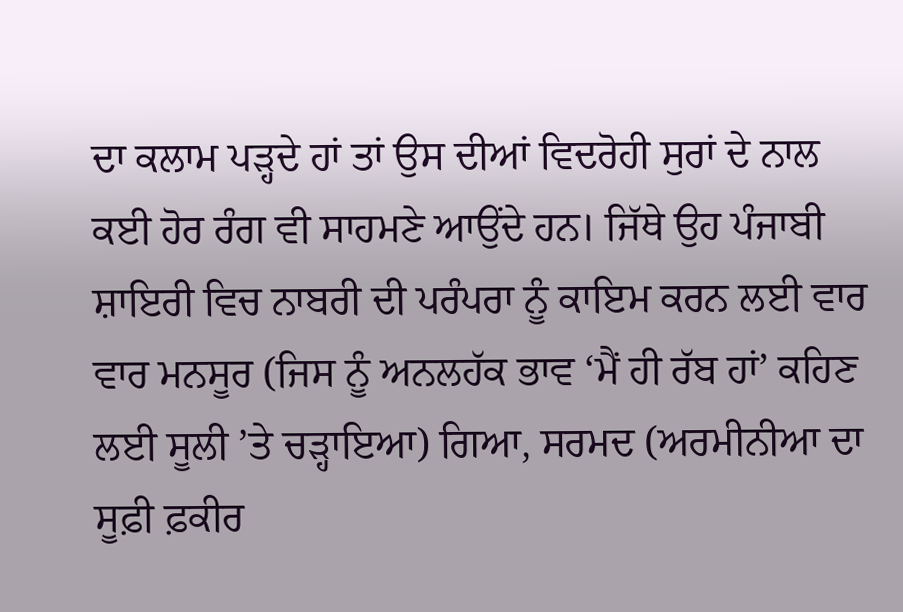ਦਾ ਕਲਾਮ ਪੜ੍ਹਦੇ ਹਾਂ ਤਾਂ ਉਸ ਦੀਆਂ ਵਿਦਰੋਹੀ ਸੁਰਾਂ ਦੇ ਨਾਲ ਕਈ ਹੋਰ ਰੰਗ ਵੀ ਸਾਹਮਣੇ ਆਉਂਦੇ ਹਨ। ਜਿੱਥੇ ਉਹ ਪੰਜਾਬੀ ਸ਼ਾਇਰੀ ਵਿਚ ਨਾਬਰੀ ਦੀ ਪਰੰਪਰਾ ਨੂੰ ਕਾਇਮ ਕਰਨ ਲਈ ਵਾਰ ਵਾਰ ਮਨਸੂਰ (ਜਿਸ ਨੂੰ ਅਨਲਹੱਕ ਭਾਵ ‘ਮੈਂ ਹੀ ਰੱਬ ਹਾਂ’ ਕਹਿਣ ਲਈ ਸੂਲੀ ’ਤੇ ਚੜ੍ਹਾਇਆ) ਗਿਆ, ਸਰਮਦ (ਅਰਮੀਨੀਆ ਦਾ ਸੂਫ਼ੀ ਫ਼ਕੀਰ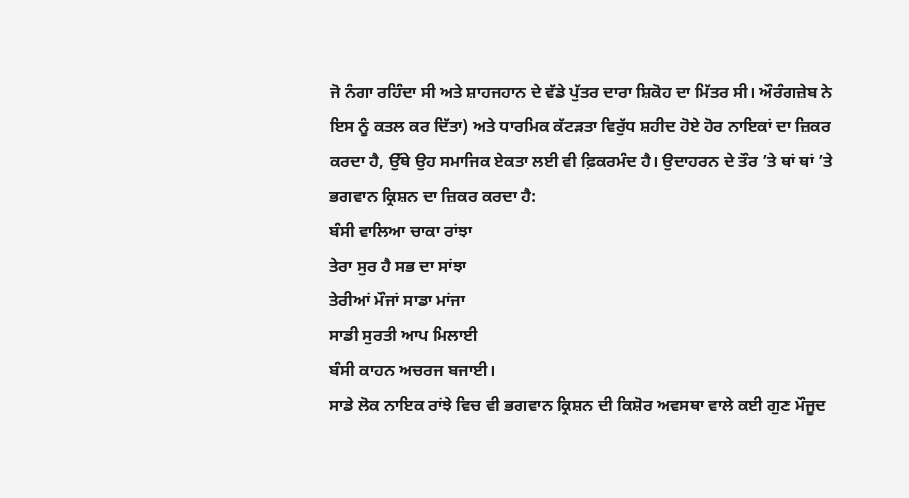ਜੋ ਨੰਗਾ ਰਹਿੰਦਾ ਸੀ ਅਤੇ ਸ਼ਾਹਜਹਾਨ ਦੇ ਵੱਡੇ ਪੁੱਤਰ ਦਾਰਾ ਸ਼ਿਕੋਹ ਦਾ ਮਿੱਤਰ ਸੀ। ਔਰੰਗਜ਼ੇਬ ਨੇ ਇਸ ਨੂੰ ਕਤਲ ਕਰ ਦਿੱਤਾ) ਅਤੇ ਧਾਰਮਿਕ ਕੱਟੜਤਾ ਵਿਰੁੱਧ ਸ਼ਹੀਦ ਹੋਏ ਹੋਰ ਨਾਇਕਾਂ ਦਾ ਜ਼ਿਕਰ ਕਰਦਾ ਹੈ, ਉੱਥੇ ਉਹ ਸਮਾਜਿਕ ਏਕਤਾ ਲਈ ਵੀ ਫ਼ਿਕਰਮੰਦ ਹੈ। ਉਦਾਹਰਨ ਦੇ ਤੌਰ ’ਤੇ ਥਾਂ ਥਾਂ ’ਤੇ ਭਗਵਾਨ ਕ੍ਰਿਸ਼ਨ ਦਾ ਜ਼ਿਕਰ ਕਰਦਾ ਹੈ:
ਬੰਸੀ ਵਾਲਿਆ ਚਾਕਾ ਰਾਂਝਾ
ਤੇਰਾ ਸੁਰ ਹੈ ਸਭ ਦਾ ਸਾਂਝਾ
ਤੇਰੀਆਂ ਮੌਜਾਂ ਸਾਡਾ ਮਾਂਜਾ
ਸਾਡੀ ਸੁਰਤੀ ਆਪ ਮਿਲਾਈ
ਬੰਸੀ ਕਾਹਨ ਅਚਰਜ ਬਜਾਈ।
ਸਾਡੇ ਲੋਕ ਨਾਇਕ ਰਾਂਝੇ ਵਿਚ ਵੀ ਭਗਵਾਨ ਕ੍ਰਿਸ਼ਨ ਦੀ ਕਿਸ਼ੋਰ ਅਵਸਥਾ ਵਾਲੇ ਕਈ ਗੁਣ ਮੌਜੂਦ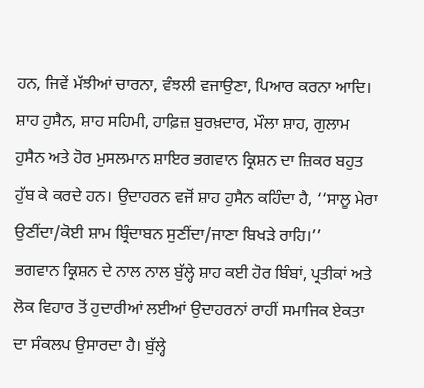ਹਨ, ਜਿਵੇਂ ਮੱਝੀਆਂ ਚਾਰਨਾ, ਵੰਝਲੀ ਵਜਾਉਣਾ, ਪਿਆਰ ਕਰਨਾ ਆਦਿ। ਸ਼ਾਹ ਹੁਸੈਨ, ਸ਼ਾਹ ਸਹਿਮੀ, ਹਾਫ਼ਿਜ਼ ਬੁਰਖ਼ਦਾਰ, ਮੌਲਾ ਸ਼ਾਹ, ਗੁਲਾਮ ਹੁਸੈਨ ਅਤੇ ਹੋਰ ਮੁਸਲਮਾਨ ਸ਼ਾਇਰ ਭਗਵਾਨ ਕ੍ਰਿਸ਼ਨ ਦਾ ਜ਼ਿਕਰ ਬਹੁਤ ਹੁੱਬ ਕੇ ਕਰਦੇ ਹਨ। ਉਦਾਹਰਨ ਵਜੋਂ ਸ਼ਾਹ ਹੁਸੈਨ ਕਹਿੰਦਾ ਹੈ, ‘‘ਸਾਲੂ ਮੇਰਾ ਉਣੀਂਦਾ/ਕੋਈ ਸ਼ਾਮ ਬ੍ਰਿੰਦਾਬਨ ਸੁਣੀਂਦਾ/ਜਾਣਾ ਬਿਖੜੇ ਰਾਹਿ।’’
ਭਗਵਾਨ ਕ੍ਰਿਸ਼ਨ ਦੇ ਨਾਲ ਨਾਲ ਬੁੱਲ੍ਹੇ ਸ਼ਾਹ ਕਈ ਹੋਰ ਬਿੰਬਾਂ, ਪ੍ਰਤੀਕਾਂ ਅਤੇ ਲੋਕ ਵਿਹਾਰ ਤੋਂ ਹੁਦਾਰੀਆਂ ਲਈਆਂ ਉਦਾਹਰਨਾਂ ਰਾਹੀਂ ਸਮਾਜਿਕ ਏਕਤਾ ਦਾ ਸੰਕਲਪ ਉਸਾਰਦਾ ਹੈ। ਬੁੱਲ੍ਹੇ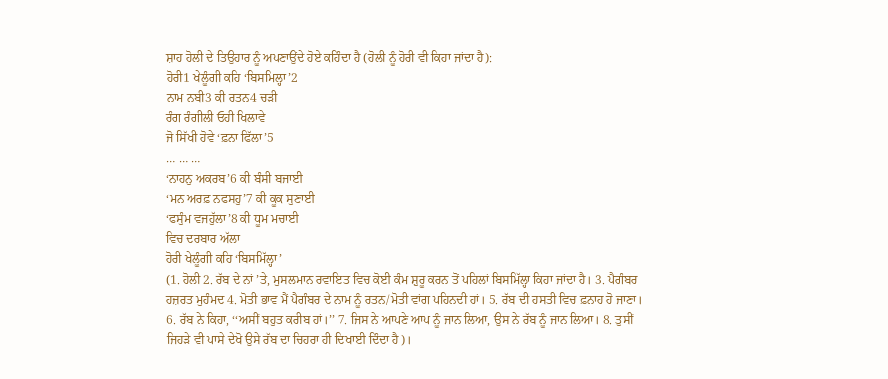ਸ਼ਾਹ ਹੋਲੀ ਦੇ ਤਿਉਹਾਰ ਨੂੰ ਅਪਣਾਉਂਦੇ ਹੋਏ ਕਹਿੰਦਾ ਹੈ (ਹੋਲੀ ਨੂੰ ਹੋਰੀ ਵੀ ਕਿਹਾ ਜਾਂਦਾ ਹੈ):
ਹੋਰੀ1 ਖੇਲੂੰਗੀ ਕਹਿ ‘ਬਿਸਮਿਲ੍ਹਾ’2
ਨਾਮ ਨਬੀ3 ਕੀ ਰਤਨ4 ਚੜੀ
ਰੰਗ ਰੰਗੀਲੀ ਓਹੀ ਖਿਲਾਵੇ
ਜੋ ਸਿੱਖੀ ਹੋਵੇ ‘ਫ਼ਨਾ ਫਿੱਲਾ’5
… … …
‘ਨਾਹਨੁ ਅਕਰਬ’6 ਕੀ ਬੰਸੀ ਬਜਾਈ
‘ਮਨ ਅਰਫ਼ ਨਫਸਹੁ’7 ਕੀ ਕੂਕ ਸੁਣਾਈ
‘ਫਸੁੰਮ ਵਜਹੁੱਲਾ’8 ਕੀ ਧੂਮ ਮਚਾਈ
ਵਿਚ ਦਰਬਾਰ ਅੱਲਾ
ਹੋਰੀ ਖੇਲੂੰਗੀ ਕਹਿ ‘ਬਿਸਮਿੱਲ੍ਹਾ’
(1. ਹੋਲੀ 2. ਰੱਬ ਦੇ ਨਾਂ ’ਤੇ, ਮੁਸਲਮਾਨ ਰਵਾਇਤ ਵਿਚ ਕੋਈ ਕੰਮ ਸ਼ੁਰੂ ਕਰਨ ਤੋਂ ਪਹਿਲਾਂ ਬਿਸਮਿੱਲ੍ਹਾ ਕਿਹਾ ਜਾਂਦਾ ਹੈ। 3. ਪੈਗੰਬਰ ਹਜ਼ਰਤ ਮੁਹੰਮਦ 4. ਮੋਤੀ ਭਾਵ ਮੈਂ ਪੈਗੰਬਰ ਦੇ ਨਾਮ ਨੂੰ ਰਤਨ/ਮੋਤੀ ਵਾਂਗ ਪਹਿਨਦੀ ਹਾਂ। 5. ਰੱਬ ਦੀ ਹਸਤੀ ਵਿਚ ਫ਼ਨਾਹ ਹੋ ਜਾਣਾ। 6. ਰੱਬ ਨੇ ਕਿਹਾ, ‘‘ਅਸੀਂ ਬਹੁਤ ਕਰੀਬ ਹਾਂ।’’ 7. ਜਿਸ ਨੇ ਆਪਣੇ ਆਪ ਨੂੰ ਜਾਨ ਲਿਆ, ਉਸ ਨੇ ਰੱਬ ਨੂੰ ਜਾਨ ਲਿਆ। 8. ਤੁਸੀਂ ਜਿਹੜੇ ਵੀ ਪਾਸੇ ਦੇਖੋ ਉਸੇ ਰੱਬ ਦਾ ਚਿਹਰਾ ਹੀ ਦਿਖਾਈ ਦਿੰਦਾ ਹੈ)।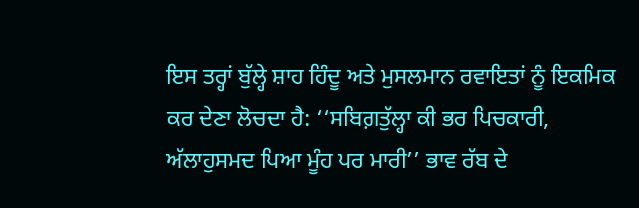ਇਸ ਤਰ੍ਹਾਂ ਬੁੱਲ੍ਹੇ ਸ਼ਾਹ ਹਿੰਦੂ ਅਤੇ ਮੁਸਲਮਾਨ ਰਵਾਇਤਾਂ ਨੂੰ ਇਕਮਿਕ ਕਰ ਦੇਣਾ ਲੋਚਦਾ ਹੈ: ‘‘ਸਬਿਗ਼ਤੁੱਲ੍ਹਾ ਕੀ ਭਰ ਪਿਚਕਾਰੀ, ਅੱਲਾਹੁਸਮਦ ਪਿਆ ਮੂੰਹ ਪਰ ਮਾਰੀ’’ ਭਾਵ ਰੱਬ ਦੇ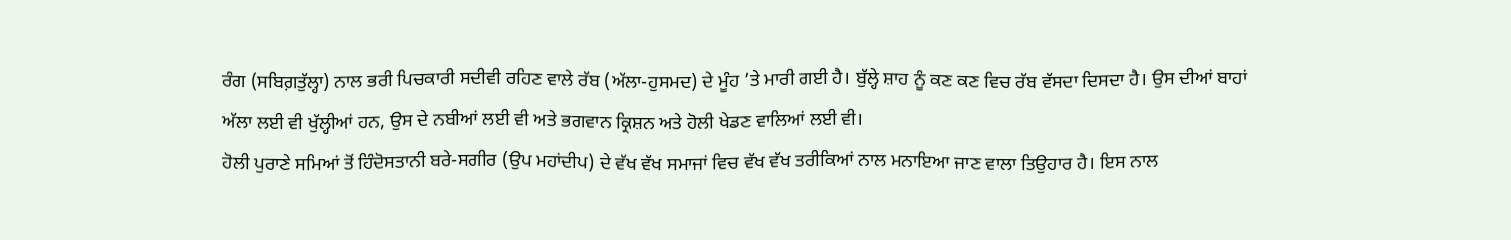ਰੰਗ (ਸਬਿਗ਼ਤੁੱਲ੍ਹਾ) ਨਾਲ ਭਰੀ ਪਿਚਕਾਰੀ ਸਦੀਵੀ ਰਹਿਣ ਵਾਲੇ ਰੱਬ (ਅੱਲਾ-ਹੁਸਮਦ) ਦੇ ਮੂੰਹ ’ਤੇ ਮਾਰੀ ਗਈ ਹੈ। ਬੁੱਲ੍ਹੇ ਸ਼ਾਹ ਨੂੰ ਕਣ ਕਣ ਵਿਚ ਰੱਬ ਵੱਸਦਾ ਦਿਸਦਾ ਹੈ। ਉਸ ਦੀਆਂ ਬਾਹਾਂ ਅੱਲਾ ਲਈ ਵੀ ਖੁੱਲ੍ਹੀਆਂ ਹਨ, ਉਸ ਦੇ ਨਬੀਆਂ ਲਈ ਵੀ ਅਤੇ ਭਗਵਾਨ ਕ੍ਰਿਸ਼ਨ ਅਤੇ ਹੋਲੀ ਖੇਡਣ ਵਾਲਿਆਂ ਲਈ ਵੀ।
ਹੋਲੀ ਪੁਰਾਣੇ ਸਮਿਆਂ ਤੋਂ ਹਿੰਦੋਸਤਾਨੀ ਬਰੇ-ਸਗੀਰ (ਉਪ ਮਹਾਂਦੀਪ) ਦੇ ਵੱਖ ਵੱਖ ਸਮਾਜਾਂ ਵਿਚ ਵੱਖ ਵੱਖ ਤਰੀਕਿਆਂ ਨਾਲ ਮਨਾਇਆ ਜਾਣ ਵਾਲਾ ਤਿਉਹਾਰ ਹੈ। ਇਸ ਨਾਲ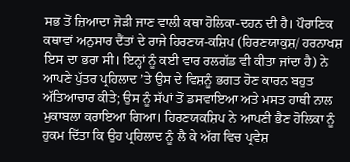ਸਭ ਤੋਂ ਜ਼ਿਆਦਾ ਜੋੜੀ ਜਾਣ ਵਾਲੀ ਕਥਾ ਹੋਲਿਕਾ-ਦਹਨ ਦੀ ਹੈ। ਪੌਰਾਣਿਕ ਕਥਾਵਾਂ ਅਨੁਸਾਰ ਦੈਂਤਾਂ ਦੇ ਰਾਜੇ ਹਿਰਣਯ-ਕਸ਼ਿਪ (ਹਿਰਣਯਾਕੁਸ਼/ ਹਰਨਾਖਸ਼ ਇਸ ਦਾ ਭਰਾ ਸੀ। ਇਨ੍ਹਾਂ ਨੂੰ ਕਈ ਵਾਰ ਰਲਗੱਡ ਵੀ ਕੀਤਾ ਜਾਂਦਾ ਹੈ) ਨੇ ਆਪਣੇ ਪੁੱਤਰ ਪ੍ਰਹਿਲਾਦ ’ਤੇ ਉਸ ਦੇ ਵਿਸ਼ਨੂੰ ਭਗਤ ਹੋਣ ਕਾਰਨ ਬਹੁਤ ਅੱਤਿਆਚਾਰ ਕੀਤੇ; ਉਸ ਨੂੰ ਸੱਪਾਂ ਤੋਂ ਡਸਵਾਇਆ ਅਤੇ ਮਸਤ ਹਾਥੀ ਨਾਲ ਮੁਕਾਬਲਾ ਕਰਾਇਆ ਗਿਆ। ਹਿਰਣਯਕਸ਼ਿਪ ਨੇ ਆਪਣੀ ਭੈਣ ਹੋਲਿਕਾ ਨੂੰ ਹੁਕਮ ਦਿੱਤਾ ਕਿ ਉਹ ਪ੍ਰਹਿਲਾਦ ਨੂੰ ਲੈ ਕੇ ਅੱਗ ਵਿਚ ਪ੍ਰਵੇਸ਼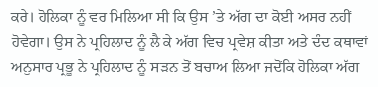ਕਰੇ। ਹੋਲਿਕਾ ਨੂੰ ਵਰ ਮਿਲਿਆ ਸੀ ਕਿ ਉਸ ’ਤੇ ਅੱਗ ਦਾ ਕੋਈ ਅਸਰ ਨਹੀਂ ਹੋਵੇਗਾ। ਉਸ ਨੇ ਪ੍ਰਹਿਲਾਦ ਨੂੰ ਲੈ ਕੇ ਅੱਗ ਵਿਚ ਪ੍ਰਵੇਸ਼ ਕੀਤਾ ਅਤੇ ਦੰਦ ਕਥਾਵਾਂ ਅਨੁਸਾਰ ਪ੍ਰਭੂ ਨੇ ਪ੍ਰਹਿਲਾਦ ਨੂੰ ਸੜਨ ਤੋਂ ਬਚਾਅ ਲਿਆ ਜਦੋਂਕਿ ਹੋਲਿਕਾ ਅੱਗ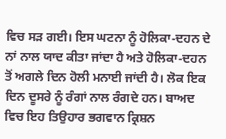ਵਿਚ ਸੜ ਗਈ। ਇਸ ਘਟਨਾ ਨੂੰ ਹੋਲਿਕਾ-ਦਹਨ ਦੇ ਨਾਂ ਨਾਲ ਯਾਦ ਕੀਤਾ ਜਾਂਦਾ ਹੈ ਅਤੇ ਹੋਲਿਕਾ-ਦਹਨ ਤੋਂ ਅਗਲੇ ਦਿਨ ਹੋਲੀ ਮਨਾਈ ਜਾਂਦੀ ਹੈ। ਲੋਕ ਇਕ ਦਿਨ ਦੂਸਰੇ ਨੂੰ ਰੰਗਾਂ ਨਾਲ ਰੰਗਦੇ ਹਨ। ਬਾਅਦ ਵਿਚ ਇਹ ਤਿਉਹਾਰ ਭਗਵਾਨ ਕ੍ਰਿਸ਼ਨ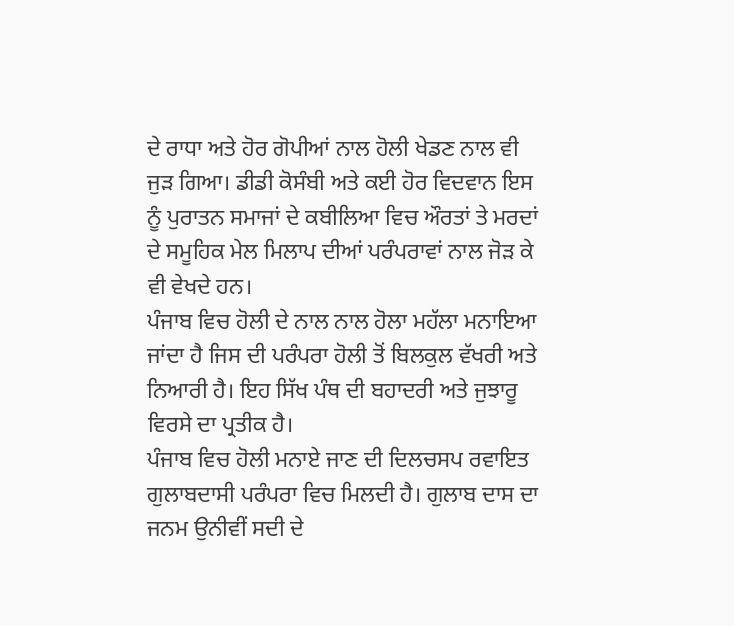ਦੇ ਰਾਧਾ ਅਤੇ ਹੋਰ ਗੋਪੀਆਂ ਨਾਲ ਹੋਲੀ ਖੇਡਣ ਨਾਲ ਵੀ ਜੁੜ ਗਿਆ। ਡੀਡੀ ਕੋਸੰਬੀ ਅਤੇ ਕਈ ਹੋਰ ਵਿਦਵਾਨ ਇਸ ਨੂੰ ਪੁਰਾਤਨ ਸਮਾਜਾਂ ਦੇ ਕਬੀਲਿਆ ਵਿਚ ਔਰਤਾਂ ਤੇ ਮਰਦਾਂ ਦੇ ਸਮੂਹਿਕ ਮੇਲ ਮਿਲਾਪ ਦੀਆਂ ਪਰੰਪਰਾਵਾਂ ਨਾਲ ਜੋੜ ਕੇ ਵੀ ਵੇਖਦੇ ਹਨ।
ਪੰਜਾਬ ਵਿਚ ਹੋਲੀ ਦੇ ਨਾਲ ਨਾਲ ਹੋਲਾ ਮਹੱਲਾ ਮਨਾਇਆ ਜਾਂਦਾ ਹੈ ਜਿਸ ਦੀ ਪਰੰਪਰਾ ਹੋਲੀ ਤੋਂ ਬਿਲਕੁਲ ਵੱਖਰੀ ਅਤੇ ਨਿਆਰੀ ਹੈ। ਇਹ ਸਿੱਖ ਪੰਥ ਦੀ ਬਹਾਦਰੀ ਅਤੇ ਜੁਝਾਰੂ ਵਿਰਸੇ ਦਾ ਪ੍ਰਤੀਕ ਹੈ।
ਪੰਜਾਬ ਵਿਚ ਹੋਲੀ ਮਨਾਏ ਜਾਣ ਦੀ ਦਿਲਚਸਪ ਰਵਾਇਤ ਗੁਲਾਬਦਾਸੀ ਪਰੰਪਰਾ ਵਿਚ ਮਿਲਦੀ ਹੈ। ਗੁਲਾਬ ਦਾਸ ਦਾ ਜਨਮ ਉਨੀਵੀਂ ਸਦੀ ਦੇ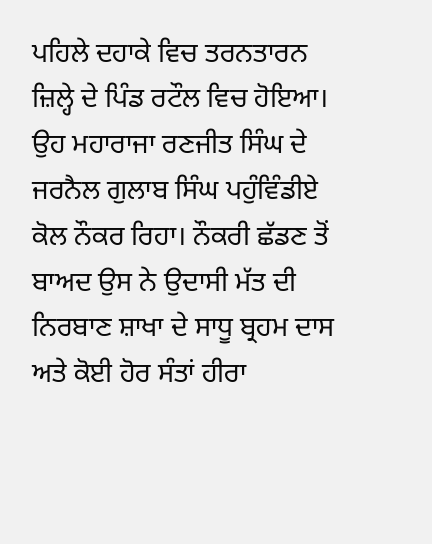ਪਹਿਲੇ ਦਹਾਕੇ ਵਿਚ ਤਰਨਤਾਰਨ ਜ਼ਿਲ੍ਹੇ ਦੇ ਪਿੰਡ ਰਟੌਲ ਵਿਚ ਹੋਇਆ। ਉਹ ਮਹਾਰਾਜਾ ਰਣਜੀਤ ਸਿੰਘ ਦੇ ਜਰਨੈਲ ਗੁਲਾਬ ਸਿੰਘ ਪਹੁੰਵਿੰਡੀਏ ਕੋਲ ਨੌਕਰ ਰਿਹਾ। ਨੌਕਰੀ ਛੱਡਣ ਤੋਂ ਬਾਅਦ ਉਸ ਨੇ ਉਦਾਸੀ ਮੱਤ ਦੀ ਨਿਰਬਾਣ ਸ਼ਾਖਾ ਦੇ ਸਾਧੂ ਬ੍ਰਹਮ ਦਾਸ ਅਤੇ ਕੋਈ ਹੋਰ ਸੰਤਾਂ ਹੀਰਾ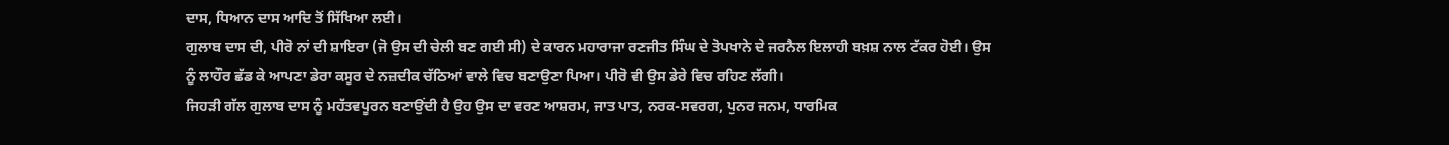ਦਾਸ, ਧਿਆਨ ਦਾਸ ਆਦਿ ਤੋਂ ਸਿੱਖਿਆ ਲਈ।
ਗੁਲਾਬ ਦਾਸ ਦੀ, ਪੀਰੋ ਨਾਂ ਦੀ ਸ਼ਾਇਰਾ (ਜੋ ਉਸ ਦੀ ਚੇਲੀ ਬਣ ਗਈ ਸੀ) ਦੇ ਕਾਰਨ ਮਹਾਰਾਜਾ ਰਣਜੀਤ ਸਿੰਘ ਦੇ ਤੋਪਖਾਨੇ ਦੇ ਜਰਨੈਲ ਇਲਾਹੀ ਬਖ਼ਸ਼ ਨਾਲ ਟੱਕਰ ਹੋਈ। ਉਸ ਨੂੰ ਲਾਹੌਰ ਛੱਡ ਕੇ ਆਪਣਾ ਡੇਰਾ ਕਸੂਰ ਦੇ ਨਜ਼ਦੀਕ ਚੱਠਿਆਂ ਵਾਲੇ ਵਿਚ ਬਣਾਉਣਾ ਪਿਆ। ਪੀਰੋ ਵੀ ਉਸ ਡੇਰੇ ਵਿਚ ਰਹਿਣ ਲੱਗੀ।
ਜਿਹੜੀ ਗੱਲ ਗੁਲਾਬ ਦਾਸ ਨੂੰ ਮਹੱਤਵਪੂਰਨ ਬਣਾਉਂਦੀ ਹੈ ਉਹ ਉਸ ਦਾ ਵਰਣ ਆਸ਼ਰਮ, ਜਾਤ ਪਾਤ, ਨਰਕ-ਸਵਰਗ, ਪੁਨਰ ਜਨਮ, ਧਾਰਮਿਕ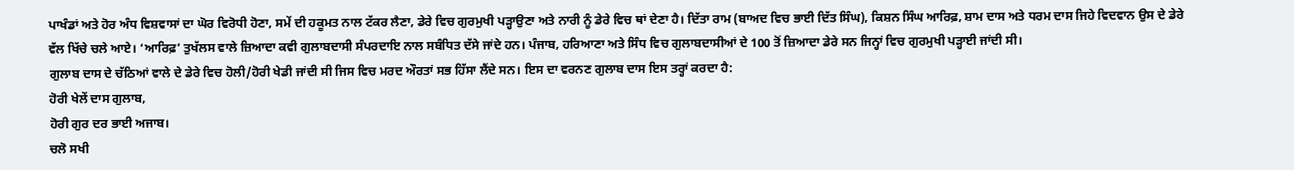ਪਾਖੰਡਾਂ ਅਤੇ ਹੋਰ ਅੰਧ ਵਿਸ਼ਵਾਸਾਂ ਦਾ ਘੋਰ ਵਿਰੋਧੀ ਹੋਣਾ, ਸਮੇਂ ਦੀ ਹਕੂਮਤ ਨਾਲ ਟੱਕਰ ਲੈਣਾ, ਡੇਰੇ ਵਿਚ ਗੁਰਮੁਖੀ ਪੜ੍ਹਾਉਣਾ ਅਤੇ ਨਾਰੀ ਨੂੰ ਡੇਰੇ ਵਿਚ ਥਾਂ ਦੇਣਾ ਹੈ। ਦਿੱਤਾ ਰਾਮ (ਬਾਅਦ ਵਿਚ ਭਾਈ ਦਿੱਤ ਸਿੰਘ), ਕਿਸ਼ਨ ਸਿੰਘ ਆਰਿਫ਼, ਸ਼ਾਮ ਦਾਸ ਅਤੇ ਧਰਮ ਦਾਸ ਜਿਹੇ ਵਿਦਵਾਨ ਉਸ ਦੇ ਡੇਰੇ ਵੱਲ ਖਿੱਚੇ ਚਲੇ ਆਏ। ‘ਆਰਿਫ਼’ ਤੁਖੱਲਸ ਵਾਲੇ ਜ਼ਿਆਦਾ ਕਵੀ ਗੁਲਾਬਦਾਸੀ ਸੰਪਰਦਾਇ ਨਾਲ ਸਬੰਧਿਤ ਦੱਸੇ ਜਾਂਦੇ ਹਨ। ਪੰਜਾਬ, ਹਰਿਆਣਾ ਅਤੇ ਸਿੰਧ ਵਿਚ ਗੁਲਾਬਦਾਸੀਆਂ ਦੇ 100 ਤੋਂ ਜ਼ਿਆਦਾ ਡੇਰੇ ਸਨ ਜਿਨ੍ਹਾਂ ਵਿਚ ਗੁਰਮੁਖੀ ਪੜ੍ਹਾਈ ਜਾਂਦੀ ਸੀ।
ਗੁਲਾਬ ਦਾਸ ਦੇ ਚੱਠਿਆਂ ਵਾਲੇ ਦੇ ਡੇਰੇ ਵਿਚ ਹੋਲੀ/ਹੋਰੀ ਖੇਡੀ ਜਾਂਦੀ ਸੀ ਜਿਸ ਵਿਚ ਮਰਦ ਔਰਤਾਂ ਸਭ ਹਿੱਸਾ ਲੈਂਦੇ ਸਨ। ਇਸ ਦਾ ਵਰਨਣ ਗੁਲਾਬ ਦਾਸ ਇਸ ਤਰ੍ਹਾਂ ਕਰਦਾ ਹੈ:
ਹੋਰੀ ਖੇਲੇਂ ਦਾਸ ਗੁਲਾਬ,
ਹੋਰੀ ਗੁਰ ਦਰ ਭਾਈ ਅਜਾਬ।
ਚਲੋ ਸਖੀ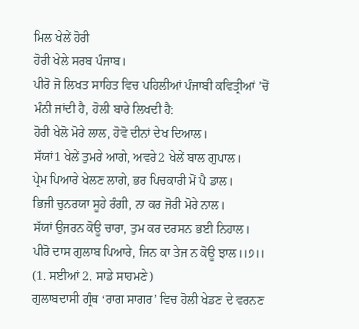ਮਿਲ ਖੇਲੇਂ ਹੋਰੀ
ਹੋਰੀ ਖੇਲੇ ਸਰਬ ਪੰਜਾਬ।
ਪੀਰੋ ਜੋ ਲਿਖਤ ਸਾਹਿਤ ਵਿਚ ਪਹਿਲੀਆਂ ਪੰਜਾਬੀ ਕਵਿਤ੍ਰੀਆਂ ’ਚੋਂ ਮੰਨੀ ਜਾਂਦੀ ਹੈ, ਹੋਲੀ ਬਾਰੇ ਲਿਖਦੀ ਹੈ:
ਹੋਰੀ ਖੇਲੋ ਮੋਰੇ ਲਾਲ, ਹੋਵੋ ਦੀਨਾਂ ਦੇਖ ਦਿਆਲ।
ਸੱਯਾਂ1 ਖੇਲੇਂ ਤੁਮਰੇ ਆਗੇ, ਅਵਰੇ2 ਖੇਲੇਂ ਬਾਲ ਗੁਪਾਲ।
ਪ੍ਰੇਮ ਪਿਆਰੇ ਖੇਲਣ ਲਾਗੇ, ਭਰ ਪਿਚਕਾਰੀ ਮੋਂ ਪੈ ਡਾਲ।
ਭਿਜੀ ਚੁਨਰਯਾ ਸੂਹੇ ਰੰਗੀ, ਨਾ ਕਰ ਜੋਰੀ ਮੋਰੇ ਨਾਲ।
ਸੱਯਾਂ ਉਜਰਨ ਕੋਊ ਚਾਰਾ, ਤੁਮ ਕਰ ਦਰਸਨ ਭਈ ਨਿਹਾਲ।
ਪੀਰੋ ਦਾਸ ਗੁਲਾਬ ਪਿਆਰੇ, ਜਿਨ ਕਾ ਤੇਜ ਨ ਕੋਊ ਝਾਲ।।੭।।
(1. ਸਈਆਂ 2. ਸਾਡੇ ਸਾਹਮਣੇ)
ਗੁਲਾਬਦਾਸੀ ਗ੍ਰੰਥ ‘ਰਾਗ ਸਾਗਰ’ ਵਿਚ ਹੋਲੀ ਖੇਡਣ ਦੇ ਵਰਨਣ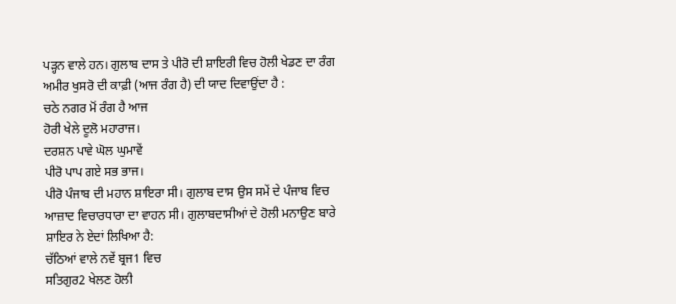ਪੜ੍ਹਨ ਵਾਲੇ ਹਨ। ਗੁਲਾਬ ਦਾਸ ਤੇ ਪੀਰੋ ਦੀ ਸ਼ਾਇਰੀ ਵਿਚ ਹੋਲੀ ਖੇਡਣ ਦਾ ਰੰਗ ਅਮੀਰ ਖੁਸਰੋ ਦੀ ਕਾਫ਼ੀ (ਆਜ ਰੰਗ ਹੈ) ਦੀ ਯਾਦ ਦਿਵਾਉਂਦਾ ਹੈ :
ਚਠੇ ਨਗਰ ਮੋਂ ਰੰਗ ਹੈ ਆਜ
ਹੋਰੀ ਖੇਲੇ ਦੂਲੋ ਮਹਾਰਾਜ।
ਦਰਸ਼ਨ ਪਾਵੇ ਘੋਲ ਘੁਮਾਵੇਂ
ਪੀਰੋ ਪਾਪ ਗਏ ਸਭ ਭਾਜ।
ਪੀਰੋ ਪੰਜਾਬ ਦੀ ਮਹਾਨ ਸ਼ਾਇਰਾ ਸੀ। ਗੁਲਾਬ ਦਾਸ ਉਸ ਸਮੇਂ ਦੇ ਪੰਜਾਬ ਵਿਚ ਆਜ਼ਾਦ ਵਿਚਾਰਧਾਰਾ ਦਾ ਵਾਹਨ ਸੀ। ਗੁਲਾਬਦਾਸੀਆਂ ਦੇ ਹੋਲੀ ਮਨਾਉਣ ਬਾਰੇ ਸ਼ਾਇਰ ਨੇ ਏਦਾਂ ਲਿਖਿਆ ਹੈ:
ਚੱਠਿਆਂ ਵਾਲੇ ਨਵੇਂ ਬ੍ਰਜ1 ਵਿਚ
ਸਤਿਗੁਰ2 ਖੇਲਣ ਹੋਲੀ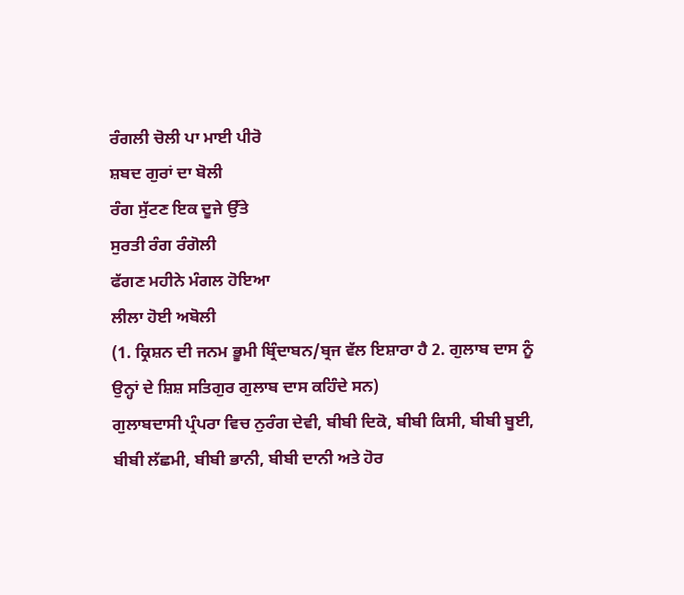ਰੰਗਲੀ ਚੋਲੀ ਪਾ ਮਾਈ ਪੀਰੋ
ਸ਼ਬਦ ਗੁਰਾਂ ਦਾ ਬੋਲੀ
ਰੰਗ ਸੁੱਟਣ ਇਕ ਦੂਜੇ ਉੱਤੇ
ਸੁਰਤੀ ਰੰਗ ਰੰਗੋਲੀ
ਫੱਗਣ ਮਹੀਨੇ ਮੰਗਲ ਹੋਇਆ
ਲੀਲਾ ਹੋਈ ਅਬੋਲੀ
(1. ਕ੍ਰਿਸ਼ਨ ਦੀ ਜਨਮ ਭੂਮੀ ਬ੍ਰਿੰਦਾਬਨ/ਬ੍ਰਜ ਵੱਲ ਇਸ਼ਾਰਾ ਹੈ 2. ਗੁਲਾਬ ਦਾਸ ਨੂੰ ਉਨ੍ਹਾਂ ਦੇ ਸ਼ਿਸ਼ ਸਤਿਗੁਰ ਗੁਲਾਬ ਦਾਸ ਕਹਿੰਦੇ ਸਨ)
ਗੁਲਾਬਦਾਸੀ ਪ੍ਰੰਪਰਾ ਵਿਚ ਨੁਰੰਗ ਦੇਵੀ, ਬੀਬੀ ਦਿਕੋ, ਬੀਬੀ ਕਿਸੀ, ਬੀਬੀ ਬੂਈ, ਬੀਬੀ ਲੱਛਮੀ, ਬੀਬੀ ਭਾਨੀ, ਬੀਬੀ ਦਾਨੀ ਅਤੇ ਹੋਰ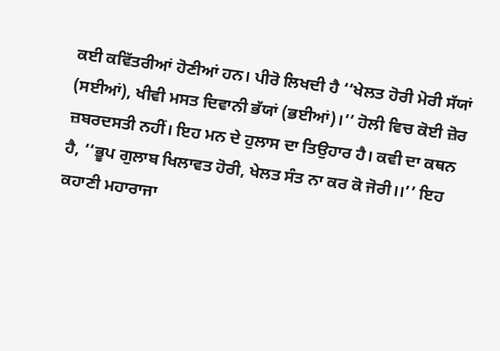ਕਈ ਕਵਿੱਤਰੀਆਂ ਹੋਣੀਆਂ ਹਨ। ਪੀਰੋ ਲਿਖਦੀ ਹੈ ‘‘ਖੇਲਤ ਹੋਰੀ ਮੋਰੀ ਸੱਯਾਂ (ਸਈਆਂ), ਖੀਵੀ ਮਸਤ ਦਿਵਾਨੀ ਭੱਯਾਂ (ਭਈਆਂ)।’’ ਹੋਲੀ ਵਿਚ ਕੋਈ ਜ਼ੋਰ ਜ਼ਬਰਦਸਤੀ ਨਹੀਂ। ਇਹ ਮਨ ਦੇ ਹੁਲਾਸ ਦਾ ਤਿਉਹਾਰ ਹੈ। ਕਵੀ ਦਾ ਕਥਨ ਹੈ, ‘‘ਭੂਪ ਗੁਲਾਬ ਖਿਲਾਵਤ ਹੋਰੀ, ਖੇਲਤ ਸੰਤ ਨਾ ਕਰ ਕੋ ਜੋਰੀ।।’’ ਇਹ ਕਹਾਣੀ ਮਹਾਰਾਜਾ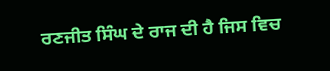ਰਣਜੀਤ ਸਿੰਘ ਦੇ ਰਾਜ ਦੀ ਹੈ ਜਿਸ ਵਿਚ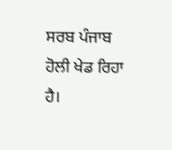ਸਰਬ ਪੰਜਾਬ ਹੋਲੀ ਖੇਡ ਰਿਹਾ ਹੈ।